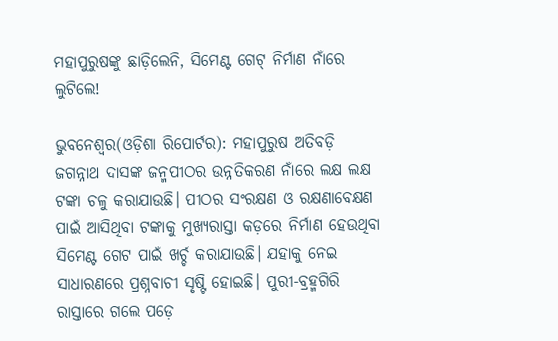ମହାପୁରୁଷଙ୍କୁ ଛାଡ଼ିଲେନି, ସିମେଣ୍ଟ ଗେଟ୍‌ ନିର୍ମାଣ ନାଁରେ ଲୁଟିଲେ!

ଭୁବନେଶ୍ୱର(ଓଡ଼ିଶା ରିପୋର୍ଟର): ମହାପୁରୁଷ ଅତିବଡ଼ି ଜଗନ୍ନାଥ ଦାସଙ୍କ ଜନ୍ମପୀଠର ଉନ୍ନତିକରଣ ନାଁରେ ଲକ୍ଷ ଲକ୍ଷ ଟଙ୍କା ଚଳୁ କରାଯାଉଛି। ପୀଠର ସଂରକ୍ଷଣ ଓ ରକ୍ଷଣାବେକ୍ଷଣ ପାଇଁ ଆସିଥିବା ଟଙ୍କାକୁ ମୁଖ୍ୟରାସ୍ତା କଡ଼ରେ ନିର୍ମାଣ ହେଉଥିବା ସିମେଣ୍ଟ ଗେଟ ପାଇଁ ଖର୍ଚ୍ଚ କରାଯାଉଛି। ଯହାକୁ ନେଇ ସାଧାରଣରେ ପ୍ରଶ୍ନବାଚୀ ସୃଷ୍ଟି ହୋଇଛି। ପୁରୀ-ବ୍ରହ୍ମଗିରି ରାସ୍ତାରେ ଗଲେ ପଡ଼େ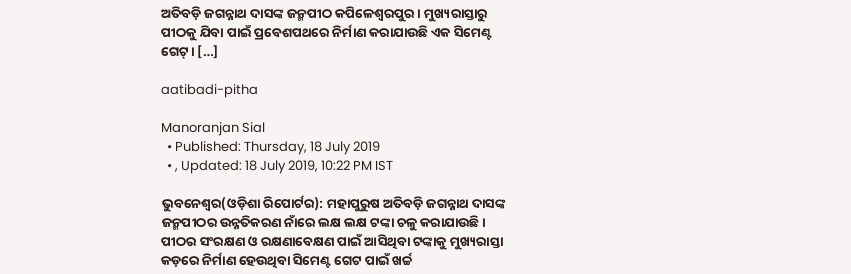ଅତିବଡ଼ି ଜଗନ୍ନାଥ ଦାସଙ୍କ ଜନ୍ମପୀଠ କପିଳେଶ୍ୱରପୁର। ମୁଖ୍ୟରାସ୍ତାରୁ ପୀଠକୁ ଯିବା ପାଇଁ ପ୍ରବେଶପଥରେ ନିର୍ମାଣ କରାଯାଉଛି ଏକ ସିମେଣ୍ଟ ଗେଟ୍‌। […]

aatibadi-pitha

Manoranjan Sial
  • Published: Thursday, 18 July 2019
  • , Updated: 18 July 2019, 10:22 PM IST

ଭୁବନେଶ୍ୱର(ଓଡ଼ିଶା ରିପୋର୍ଟର): ମହାପୁରୁଷ ଅତିବଡ଼ି ଜଗନ୍ନାଥ ଦାସଙ୍କ ଜନ୍ମପୀଠର ଉନ୍ନତିକରଣ ନାଁରେ ଲକ୍ଷ ଲକ୍ଷ ଟଙ୍କା ଚଳୁ କରାଯାଉଛି। ପୀଠର ସଂରକ୍ଷଣ ଓ ରକ୍ଷଣାବେକ୍ଷଣ ପାଇଁ ଆସିଥିବା ଟଙ୍କାକୁ ମୁଖ୍ୟରାସ୍ତା କଡ଼ରେ ନିର୍ମାଣ ହେଉଥିବା ସିମେଣ୍ଟ ଗେଟ ପାଇଁ ଖର୍ଚ୍ଚ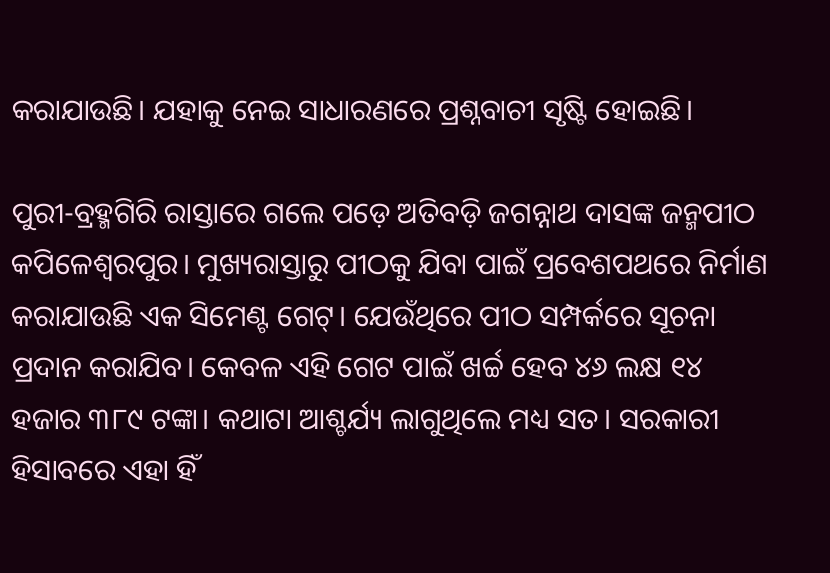କରାଯାଉଛି। ଯହାକୁ ନେଇ ସାଧାରଣରେ ପ୍ରଶ୍ନବାଚୀ ସୃଷ୍ଟି ହୋଇଛି।

ପୁରୀ-ବ୍ରହ୍ମଗିରି ରାସ୍ତାରେ ଗଲେ ପଡ଼େ ଅତିବଡ଼ି ଜଗନ୍ନାଥ ଦାସଙ୍କ ଜନ୍ମପୀଠ କପିଳେଶ୍ୱରପୁର। ମୁଖ୍ୟରାସ୍ତାରୁ ପୀଠକୁ ଯିବା ପାଇଁ ପ୍ରବେଶପଥରେ ନିର୍ମାଣ କରାଯାଉଛି ଏକ ସିମେଣ୍ଟ ଗେଟ୍‌। ଯେଉଁଥିରେ ପୀଠ ସମ୍ପର୍କରେ ସୂଚନା ପ୍ରଦାନ କରାଯିବ। କେବଳ ଏହି ଗେଟ ପାଇଁ ଖର୍ଚ୍ଚ ହେବ ୪୬ ଲକ୍ଷ ୧୪ ହଜାର ୩୮୯ ଟଙ୍କା। କଥାଟା ଆଶ୍ଚର୍ଯ୍ୟ ଲାଗୁଥିଲେ ମଧ୍ୟ ସତ। ସରକାରୀ ହିସାବରେ ଏହା ହିଁ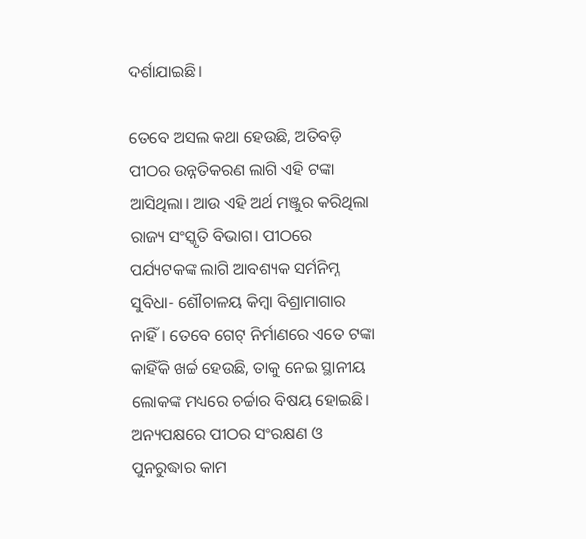ଦର୍ଶାଯାଇଛି।

ତେବେ ଅସଲ କଥା ହେଉଛି, ଅତିବଡ଼ି ପୀଠର ଉନ୍ନତିକରଣ ଲାଗି ଏହି ଟଙ୍କା ଆସିଥିଲା। ଆଉ ଏହି ଅର୍ଥ ମଞ୍ଜୁର କରିଥିଲା ରାଜ୍ୟ ସଂସ୍କୃତି ବିଭାଗ। ପୀଠରେ ପର୍ଯ୍ୟଟକଙ୍କ ଲାଗି ଆବଶ୍ୟକ ସର୍ମନିମ୍ନ ସୁବିଧା- ଶୌଚାଳୟ କିମ୍ୱା ବିଶ୍ରାମାଗାର ନାହିଁ। ତେବେ ଗେଟ୍‌ ନିର୍ମାଣରେ ଏତେ ଟଙ୍କା କାହିଁକି ଖର୍ଚ୍ଚ ହେଉଛି, ତାକୁ ନେଇ ସ୍ଥାନୀୟ ଲୋକଙ୍କ ମଧ୍ୟରେ ଚର୍ଚ୍ଚାର ବିଷୟ ହୋଇଛି। ଅନ୍ୟପକ୍ଷରେ ପୀଠର ସଂରକ୍ଷଣ ଓ ପୁନରୁଦ୍ଧାର କାମ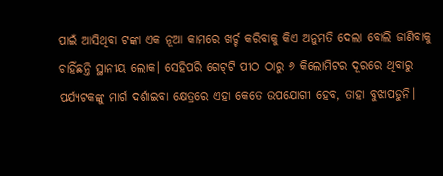ପାଇଁ ଆସିଥିବା ଟଙ୍କା ଏକ ନୂଆ କାମରେ ଖର୍ଚ୍ଚ କରିବାକୁ କିଏ ଅନୁମତି ଦେଲା ବୋଲି ଜାଣିବାକୁ ଚାହିଁଛନ୍ତି ସ୍ଥାନୀୟ ଲୋକ। ସେହିପରି ଗେଟ୍‌ଟି ପୀଠ ଠାରୁ ୬ କିଲୋମିଟର ଦୂରରେ ଥିବାରୁ ପର୍ଯ୍ୟଟକଙ୍କୁ ମାର୍ଗ ଦର୍ଶାଇବା କ୍ଷେତ୍ରରେ ଏହା କେତେ ଉପଯୋଗୀ ହେବ, ତାହା ବୁଝାପଡୁନି।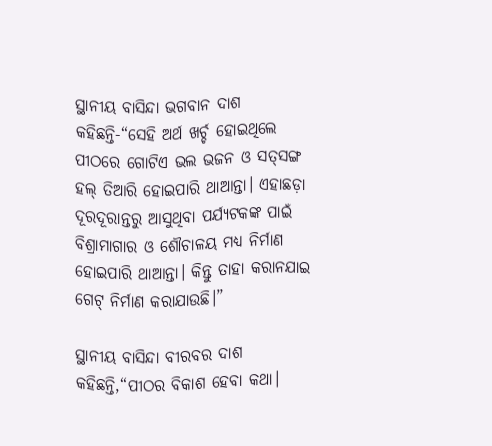ସ୍ଥାନୀୟ ବାସିନ୍ଦା ଭଗବାନ ଦାଶ କହିଛନ୍ତି-“ସେହି ଅର୍ଥ ଖର୍ଚ୍ଚ ହୋଇଥିଲେ ପୀଠରେ ଗୋଟିଏ ଭଲ ଭଜନ ଓ ସତ୍‌ସଙ୍ଗ ହଲ୍‌ ତିଆରି ହୋଇପାରି ଥାଆନ୍ତା। ଏହାଛଡ଼ା ଦୂରଦୂରାନ୍ତରୁ ଆସୁଥିବା ପର୍ଯ୍ୟଟକଙ୍କ ପାଇଁ ବିଶ୍ରାମାଗାର ଓ ଶୌଚାଳୟ ମଧ୍ୟ ନିର୍ମାଣ ହୋଇପାରି ଥାଆନ୍ତା। କିନ୍ତୁ ତାହା କରାନଯାଇ ଗେଟ୍‌ ନିର୍ମାଣ କରାଯାଉଛି।”

ସ୍ଥାନୀୟ ବାସିନ୍ଦା ବୀରବର ଦାଶ କହିଛନ୍ତି,“ପୀଠର ବିକାଶ ହେବା କଥା।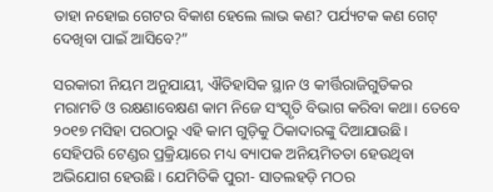ତାହା ନହୋଇ ଗେଟର ବିକାଶ ହେଲେ ଲାଭ କଣ? ପର୍ଯ୍ୟଟକ କଣ ଗେଟ୍‌ ଦେଖିବା ପାଇଁ ଆସିବେ?”

ସରକାରୀ ନିୟମ ଅନୁଯାୟୀ, ଐତିହାସିକ ସ୍ଥାନ ଓ କୀର୍ତ୍ତିରାଜିଗୁଡିକର ମରାମତି ଓ ରକ୍ଷଣାବେକ୍ଷଣ କାମ ନିଜେ ସଂସ୍କୃତି ବିଭାଗ କରିବା କଥା। ତେବେ ୨୦୧୭ ମସିହା ପରଠାରୁ ଏହି କାମ ଗୁଡ଼ିକୁ ଠିକାଦାରଙ୍କୁ ଦିଆଯାଉଛି। ସେହିପରି ଟେଣ୍ଡର ପ୍ରକ୍ରିୟାରେ ମଧ୍ୟ ବ୍ୟାପକ ଅନିୟମିତତା ହେଉଥିବା ଅଭିଯୋଗ ହେଉଛି। ଯେମିତିକି ପୁରୀ- ସାତଲହଡ଼ି ମଠର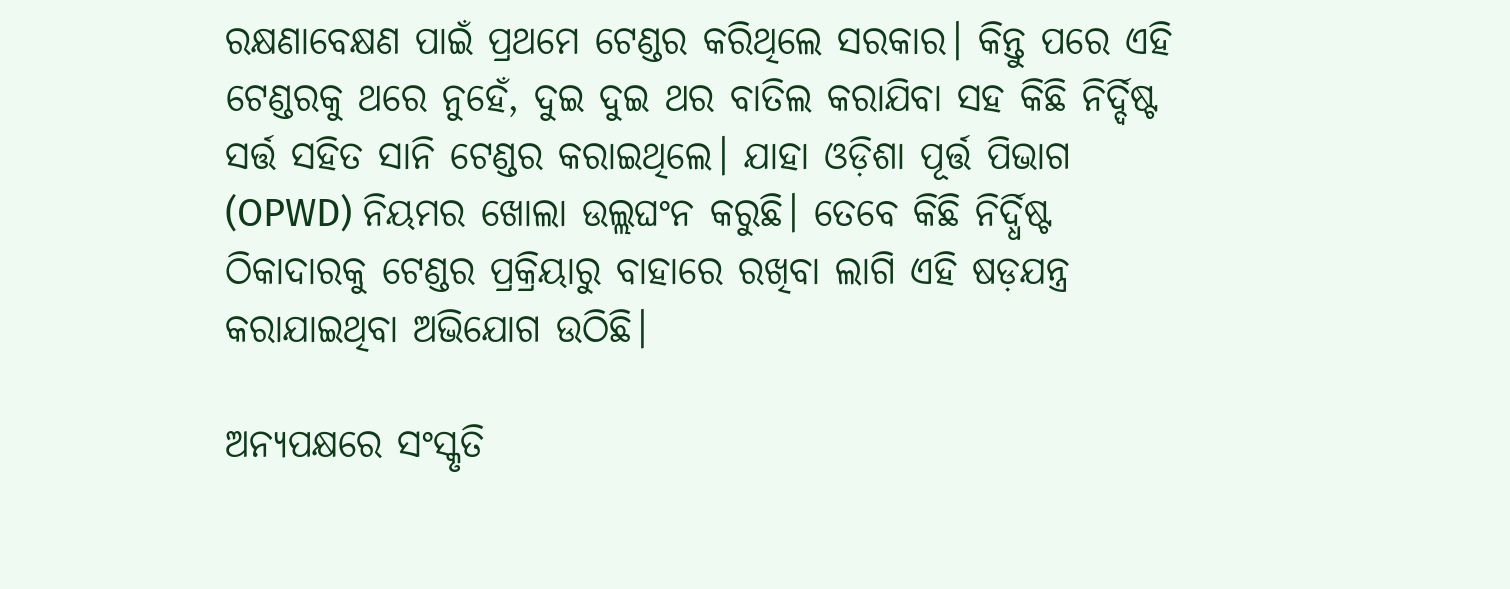ରକ୍ଷଣାବେକ୍ଷଣ ପାଇଁ ପ୍ରଥମେ ଟେଣ୍ଡର କରିଥିଲେ ସରକାର। କିନ୍ତୁ ପରେ ଏହି ଟେଣ୍ଡରକୁ ଥରେ ନୁହେଁ, ଦୁଇ ଦୁଇ ଥର ବାତିଲ କରାଯିବା ସହ କିଛି ନିର୍ଦ୍ଦିଷ୍ଟ ସର୍ତ୍ତ ସହିତ ସାନି ଟେଣ୍ଡର କରାଇଥିଲେ। ଯାହା ଓଡ଼ିଶା ପୂର୍ତ୍ତ ପିଭାଗ (OPWD) ନିୟମର ଖୋଲା ଉଲ୍ଲଘଂନ କରୁଛି। ତେବେ କିଛି ନିର୍ଦ୍ଧିଷ୍ଟ ଠିକାଦାରକୁ ଟେଣ୍ଡର ପ୍ରକ୍ରିୟାରୁ ବାହାରେ ରଖିବା ଲାଗି ଏହି ଷଡ଼ଯନ୍ତ୍ର କରାଯାଇଥିବା ଅଭିଯୋଗ ଉଠିଛି।

ଅନ୍ୟପକ୍ଷରେ ସଂସ୍କୃତି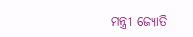ମନ୍ତ୍ରୀ ଜ୍ୟୋତି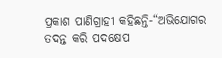ପ୍ରକାଶ ପାଣିଗ୍ରାହୀ କହିଛନ୍ତି-“ଅଭିଯୋଗର ତଦନ୍ତ କରି ପଦକ୍ଷେପ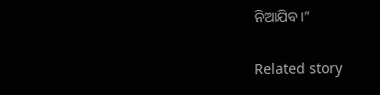ନିଆଯିବ।”

Related story